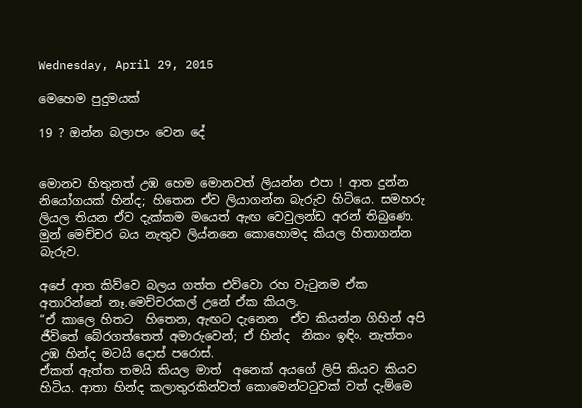Wednesday, April 29, 2015

මෙහෙම පුදුමයක්

19 ? ඔන්න බලාපං වෙන දේ


මොනව හිතුනත් උඹ හෙම මොනවත් ලියන්න එපා ! ආත දුන්න නියෝගයක් හින්ද; හිතෙන ඒව ලියාගන්න බැරුව හිටියෙ. සමහරු ලියල තියන ඒව දැක්කම මයෙත් ඇඟ වෙවුලන්ඩ අරන් තිබුණෙ. මුන් මෙච්චර බය නැතුව ලිය්නනෙ කොහොමද කියල හිතාගන්න බැරුව.

අපේ ආත කිව්වෙ බලය ගත්ත එව්වො රහ වැටුනම ඒක අතාරින්නේ නෑ.මෙච්චරකල් උනේ ඒක කියල.
“ඒ කාලෙ හිතට  හිතෙන, ඇඟට දැනෙන  ඒව කියන්න ගිහින් අපි ජීවිතේ බේරගත්තෙත් අමාරුවෙන්; ඒ හින්ද  නිකං ඉඳිං. නැත්තං උඹ හින්ද මටයි දොස් පරොස්.
ඒකත් ඇත්ත තමයි කියල මාත්  අනෙක් අයගේ ලිපි කියව කියව හිටිය. ආතා හින්ද කලාතුරකින්වත් කොමෙන්ටටුවක් වත් දැම්මෙ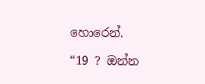හොරෙන්.

“19 ? ඔන්න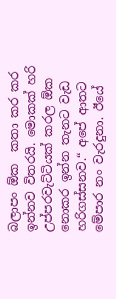බලාපං ඕක  කතා කර කර ඉන්නව විතරයි. මොකක් හරි උප්පරවැට්ටියක් කරල ඕක නොකර ඉන්න තැනට වැඩ හරිගස්සනව.“ අපේ ආතට මේපාර නං වැරදුනා. ඊයේ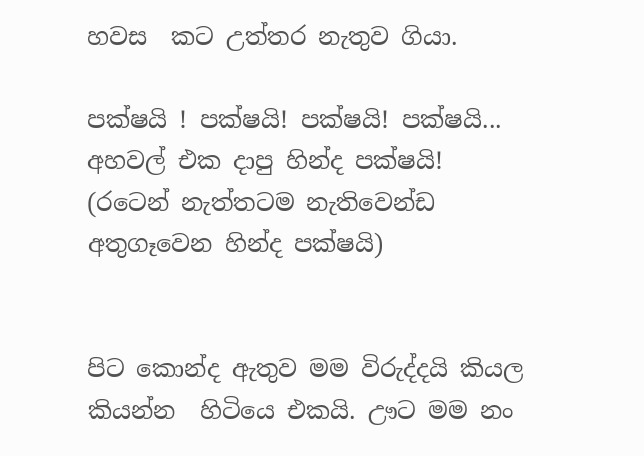හවස  කට උත්තර නැතුව ගියා.

පක්ෂයි ! පක්ෂයි! පක්ෂයි! පක්ෂයි...
අහවල් එක දාපු හින්ද පක්ෂයි! (රටෙන් නැත්තටම නැතිවෙන්ඩ අතුගෑවෙන හින්ද පක්ෂයි)


පිට කොන්ද ඇතුව මම විරුද්දයි කියල කියන්න  හිටියෙ එකයි. ඌට මම නං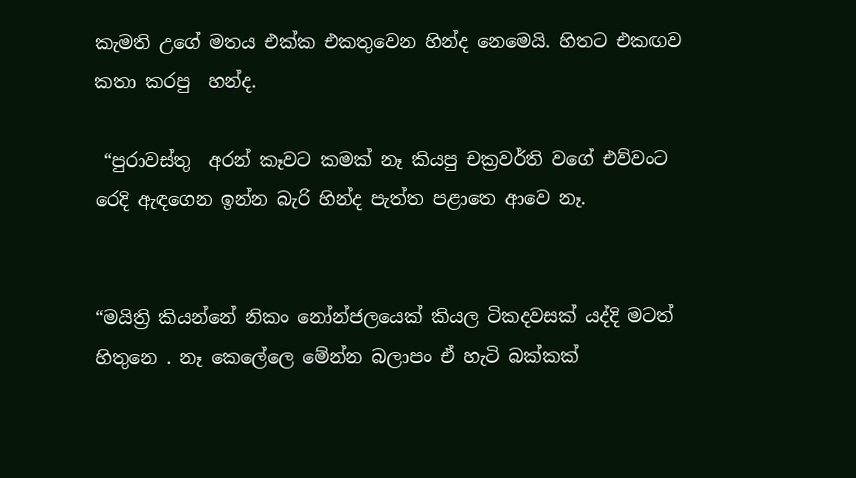කැමති උගේ මතය එක්ක එකතුවෙන හින්ද නෙමෙයි. හිතට එකඟව කතා කරපු  හන්ද.

 “පුරාවස්තු  අරන් කෑවට කමක් නෑ කියපු චක්‍රවර්ති වගේ එව්වංට රෙදි ඇඳගෙන ඉන්න බැරි හින්ද පැත්ත පළාතෙ ආවෙ නෑ.


“මයිත්‍රි කියන්නේ නිකං නෝන්ජලයෙක් කියල ටිකදවසක් යද්දි මටත් හිතුනෙ . නෑ කෙලේලෙ මේන්න බලාපං ඒ හැටි බක්කක්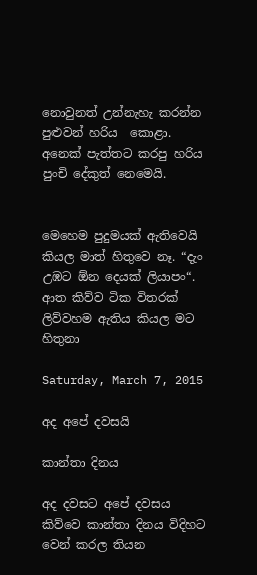නොවුනත් උන්නැහැ කරන්න පුළුවන් හරිය  කොළා. අනෙක් පැත්තට කරපු හරිය පුංචි දේකුත් නෙමෙයි.


මෙහෙම පුදුමයක් ඇතිවෙයි කියල මාත් හිතුවෙ නෑ. “දැං උඹට ඕන දෙයක් ලියාපං“. ආත කිව්ව ටික විතරක් ලිව්වහම ඇතිය කියල මට හිතුනා

Saturday, March 7, 2015

අද අපේ දවසයි

කාන්තා දිනය

අද දවසට අපේ දවසය කිව්වෙ කාන්තා දිනය විදිහට වෙන් කරල තියන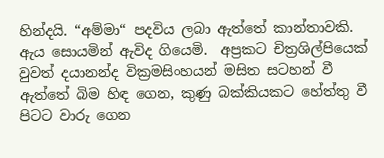හින්දයි. “අම්මා“ පදවිය ලබා ඇත්තේ කාන්තාවකි. ඇය සොයමින් ඇවිද ගියෙමි.  අප්‍රකට චිත්‍රශිල්පියෙක් වුවත් දයානන්ද වික්‍රමසිංහයන් මසිත සටහන් වී ඇත්තේ බිම හිඳ ගෙන, කුණු බක්කියකට හේත්තු වී පිටට වාරු ගෙන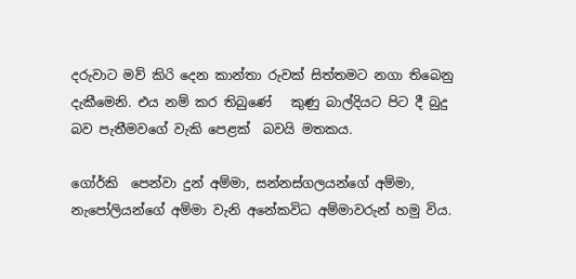දරුවාට මව් කිරි දෙන කාන්තා රුවක් සිත්තමට නගා තිබෙනු දැකීමෙනි. එය නම් කර තිබුණේ   කුණු බාල්දියට පිට දී බුදු බව පැතීමවගේ වැකි පෙළක්  බවයි මතකය.

ගෝර්කි  පෙන්වා දුන් අම්මා, සන්නස්ගලයන්ගේ අම්මා, නැපෝලියන්ගේ අම්මා වැනි අනේකවිධ අම්මාවරුන් හමු විය.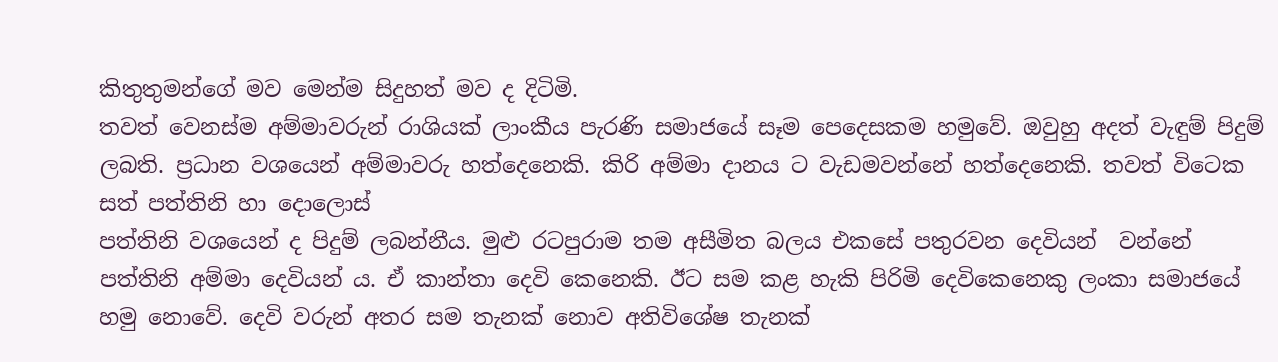කිතුතුමන්ගේ මව මෙන්ම සිදුහත් මව ද දිටිමි.
තවත් වෙනස්ම අම්මාවරුන් රාශියක් ලාංකීය පැරණි සමාජයේ සෑම පෙදෙසකම හමුවේ. ඔවුහු අදත් වැඳුම් පිදුම් ලබති. ප්‍රධාන වශයෙන් අම්මාවරු හත්දෙනෙකි. කිරි අම්මා දානය ට වැඩමවන්නේ හත්දෙනෙකි. තවත් විටෙක සත් පත්තිනි හා දොලොස්
පත්තිනි වශයෙන් ද පිදුම් ලබන්නීය. මුළු රටපුරාම තම අසීමිත බලය එකසේ පතුරවන දෙවියන්  වන්නේ පත්තිනි අම්මා දෙවියන් ය. ඒ කාන්තා දෙවි කෙනෙකි. ඊට සම කළ හැකි පිරිමි දෙවිකෙනෙකු ලංකා සමාජයේ හමු නොවේ. දෙවි වරුන් අතර සම තැනක් නොව අතිවිශේෂ තැනක්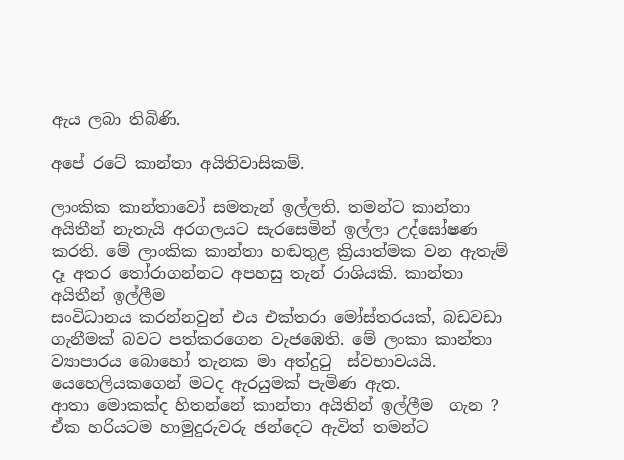ඇය ලබා තිබිණි.

අපේ රටේ කාන්තා අයිතිවාසිකම්.

ලාංකික කාන්තාවෝ සමතැන් ඉල්ලති. තමන්ට කාන්තා අයිතීන් නැතැයි අරගලයට සැරසෙමින් ඉල්ලා උද්ඝෝෂණ කරති. මේ ලාංකික කාන්තා හඬතුළ ක්‍රියාත්මක වන ඇතැම් දෑ අතර තෝරාගන්නට අපහසු තැන් රාශියකි. කාන්තා අයිතීන් ඉල්ලීම
සංවිධානය කරන්නවුන් එය එක්තරා මෝස්තරයක්, බඩවඩා ගැනීමක් බවට පත්කරගෙන වැජඹෙති. මේ ලංකා කාන්තා ව්‍යාපාරය බොහෝ තැනක මා අත්දුටු  ස්වභාවයයි. යෙහෙලියකගෙන් මටද ඇරයුමක් පැමිණ ඇත.
ආතා මොකක්ද හිතන්නේ කාන්තා අයිතින් ඉල්ලීම  ගැන ?
ඒක හරියටම හාමුදුරුවරු ඡන්දෙට ඇවිත් තමන්ට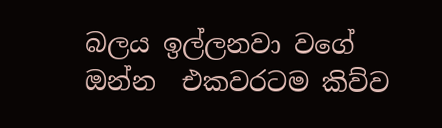බලය ඉල්ලනවා වගේ ඔන්න  එකවරටම කිව්ව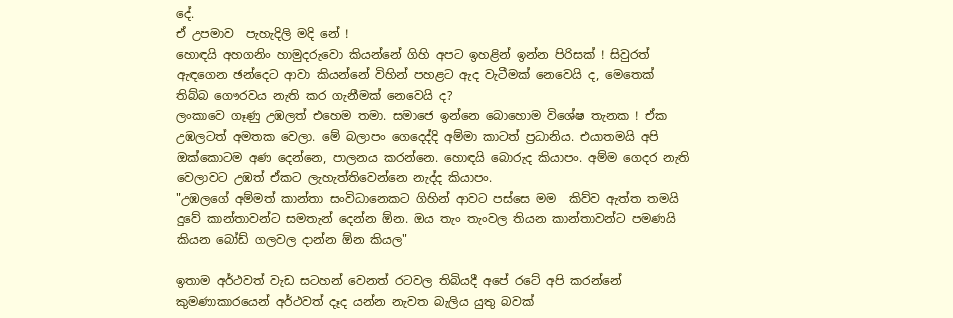දේ.
ඒ උපමාව  පැහැදිලි මදි නේ !
හොඳයි අහගනිං හාමුදරුවො කියන්නේ ගිහි අපට ඉහළින් ඉන්න පිරිසක් ! සිවුරත් ඇඳගෙන ඡන්දෙට ආවා කියන්නේ විහින් පහළට ඇද වැටීමක් නෙවෙයි ද, මෙතෙක්  තිබ්බ ගෞරවය නැති කර ගැනීමක් නෙවෙයි ද?
ලංකාවෙ ගෑණු උඹලත් එහෙම තමා. සමාජෙ ඉන්නෙ බොහොම විශේෂ තැනක ! ඒක උඹලටත් අමතක වෙලා. මේ බලාපං ගෙදෙද්දි අම්මා කාටත් ප්‍රධානිය. එයාතමයි අපි ඔක්කොටම අණ දෙන්නෙ, පාලනය කරන්නෙ. හොඳයි බොරුද කියාපං. අම්ම ගෙදර නැති වෙලාවට උඹත් ඒකට ලැහැත්තිවෙන්නෙ නැද්ද කියාපං.
"උඹලගේ අම්මත් කාන්තා සංවිධානෙකට ගිහින් ආවට පස්සෙ මම  කිව්ව ඇත්ත තමයි දුවේ කාන්තාවන්ට සමතැන් දෙන්න ඕන. ඔය තැං තැංවල තියන කාන්තාවන්ට පමණයි කියන බෝඩ් ගලවල දාන්න ඕන කියල"

ඉතාම අර්ථවත් වැඩ සටහන් වෙනත් රටවල තිබියදී අපේ රටේ අපි කරන්නේ කුමණාකාරයෙන් අර්ථවත් දෑද යන්න නැවත බැලිය යුතු බවක්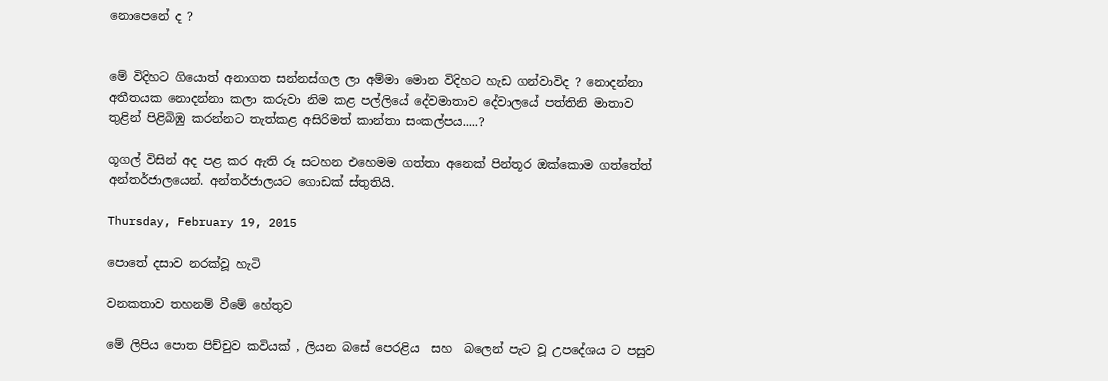නොපෙනේ ද ?


මේ විදිහට ගියොත් අනාගත සන්නස්ගල ලා අම්මා මොන විදිහට හැඩ ගන්වාවිද ? නොදන්නා අතීතයක නොදන්නා කලා කරුවා නිම කළ පල්ලියේ දේවමාතාව දේවාලයේ පත්තිනි මාතාව තුළින් පිළිබිඹු කරන්නට තැත්කළ අසිරිමත් කාන්තා සංකල්පය.....?

ගූගල් විසින් අද පළ කර ඇති රූ සටහන එහෙමම ගත්තා අනෙක් පින්තූර ඔක්කොම ගත්තේත් අන්තර්ජාලයෙන්. අන්තර්ජාලයට ගොඩක් ස්තුතියි.

Thursday, February 19, 2015

පොතේ දසාව නරක්වූ හැටි

වනකතාව තහනම් වීමේ හේතුව

මේ ලිපිය පොත පිච්චුව කවියක් , ලියන බසේ පෙරළිය  සහ  බලෙන් පැට වූ උපදේශය ට පසුව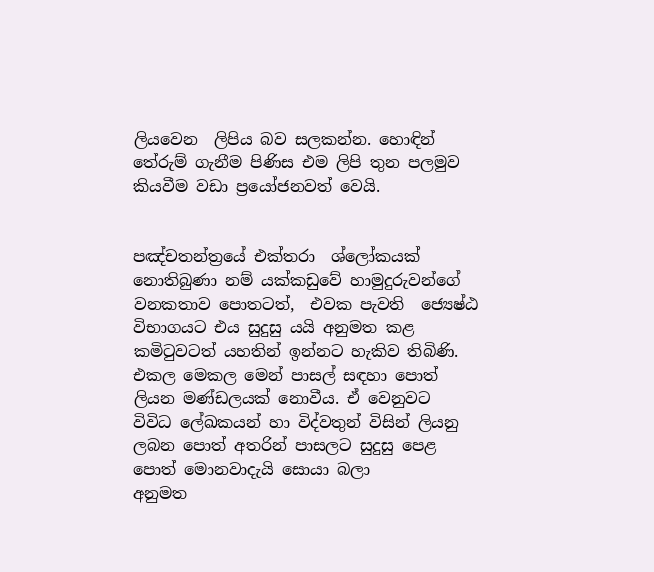ලියවෙන  ලිපිය බව සලකන්න. හොඳින් තේරුම් ගැනීම පිණිස එම ලිපි තුන පලමුව කියවීම වඩා ප්‍රයෝජනවත් වෙයි.


පඤ්චතන්ත්‍රයේ එක්තරා  ශ්ලෝකයක් නොතිබුණා නම් යක්කඩුවේ හාමුදුරුවන්ගේ වනකතාව පොතටත්,  එවක පැවති  ජ්‍යෙෂ්ඨ විභාගයට එය සුදුසු යයි අනුමත කළ කමිටුවටත් යහතින් ඉන්නට හැකිව තිබිණි.
එකල මෙකල මෙන් පාසල් සඳහා පොත් ලියන මණ්ඩලයක් නොවීය. ඒ වෙනුවට  විවිධ ලේඛකයන් හා විද්වතුන් විසින් ලියනු ලබන පොත් අතරින් පාසලට සුදුසු පෙළ පොත් මොනවාදැයි සොයා බලා
අනුමත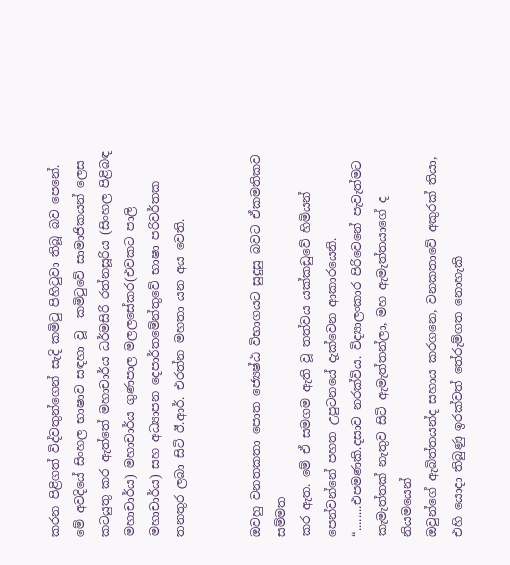කරන පිළිගත් විද්වතුන්ගෙන් සැදි කමිටු පිහිටුවා තිබූ බව පෙනේ. මේ අවදියේ සිංහල භාෂාව සඳහා වූ  කමිටුවේ සාමාජිකයන් ලෙස කටයුතු කර ඇත්තේ මහාචාර්ය ධර්මසිරි රත්නසූරිය (සිංහල පිළිබඳ මහාචාර්ය) මහාචාර්ය ගුණපාල මලලසේකර(එවකට පාලි මහාචාර්ය) සහ අධ්‍යාපන දෙපාර්තමේන්තුවේ භාෂා පරිවර්තක තනතුර ලබා සිටි ඊ.ආර්. එරත්න මහතා යන අය වෙති.


ඔවහු වනතකතා පොත ජ්‍යෙෂ්ඨ විභාගයට සුදුසු බවට ඒකමතිකව සම්මත
කර ඇත. මේ ඒ සමගම ඇති වූ තත්වය යක්කඩුවේ හිමියන් පෙන්වන්නේ පහත උපුටනයේ දැක්වෙන ආකාරයෙනි.
“........එපමණකි.දසාව නරක්විය. විද්‍යාලංකාර පිරිවෙනේ පැවැත්මට කැමැත්තක් නැතුව සිටි ඇමැත්තන්ලා, මහ ඇමැත්තයාගේ ද නියමයෙන්
ඔවුන්ගේ ඇබිත්තයන්ද සහාය කරගනෙ, වනකතාවේ අකුරක් තියා, එහි යොදා තිබුණු ඉරක්වත් තේරුම්ගත නොහැකි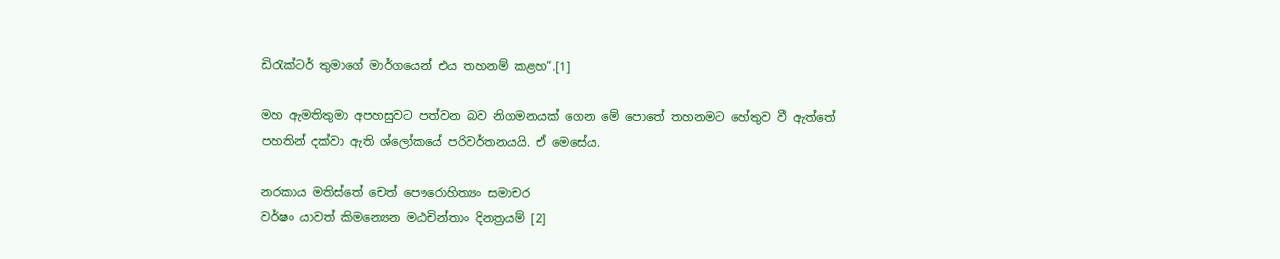ඩිරැක්ටර් තුමාගේ මාර්ගයෙන් එය තහනම් කළහ“.[1]

මහ ඇමතිතුමා අපහසුවට පත්වන බව නිගමනයක් ගෙන මේ පොතේ තහනමට හේතුව වී ඇත්තේ පහතින් දක්වා ඇති ශ්ලෝකයේ පරිවර්තනයයි. ඒ මෙසේය.

නරකාය මතිස්තේ චෙත් පෞරොහිත්‍යං සමාචර
වර්ෂං යාවත් කිමන්‍යෙන මඨචින්තාං දිනත්‍රයම් [2]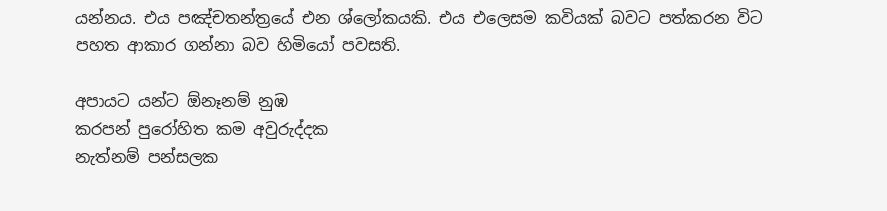යන්නය. එය පඤ්චතන්ත්‍රයේ එන ශ්ලෝකයකි. එය එලෙසම කවියක් බවට පත්කරන විට පහත ආකාර ගන්නා බව හිමියෝ පවසති.

අපායට යන්ට ඕනෑනම් නුඹ
කරපන් පුරෝහිත කම අවුරුද්දක
නැත්නම් පන්සලක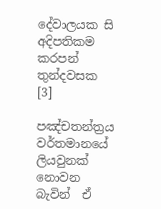දේවාලයක සි
අදිපතිකම කරපන් තුන්දවසක
[3]

පඤ්චතන්ත්‍රය වර්තමානයේ ලියවුනක් නොවන බැවින්  ඒ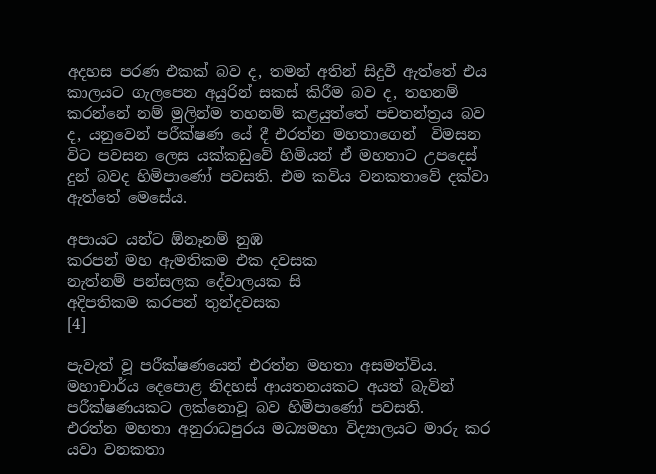අදහස පරණ එකක් බව ද, තමන් අතින් සිදුවී ඇත්තේ එය කාලයට ගැලපෙන අයුරින් සකස් කිරීම බව ද, තහනම් කරන්නේ නම් මුලින්ම තහනම් කළයුත්තේ පචතන්ත්‍රය බව ද, යනුවෙන් පරීක්ෂණ යේ දී එරත්න මහතාගෙන්  විමසන විට පවසන ලෙස යක්කඩුවේ හිමියන් ඒ මහතාට උපදෙස් දුන් බවද හිමිපාණෝ පවසති. එම කවිය වනකතාවේ දක්වා ඇත්තේ මෙසේය.

අපායට යන්ට ඕනෑනම් නුඹ
කරපන් මහ ඇමතිකම එක දවසක
නැත්නම් පන්සලක දේවාලයක සි
අදිපතිකම කරපන් තුන්දවසක
[4]

පැවැත් වූ පරීක්ෂණයෙන් එරත්න මහතා අසමත්විය. මහාචාර්ය දෙපොළ නිදහස් ආයතනයකට අයත් බැවින් පරීක්ෂණයකට ලක්නොවූ බව හිමිපාණෝ පවසති.
එරත්න මහතා අනුරාධපුරය මධ්‍යමහා විද්‍යාලයට මාරු කර යවා වනකතා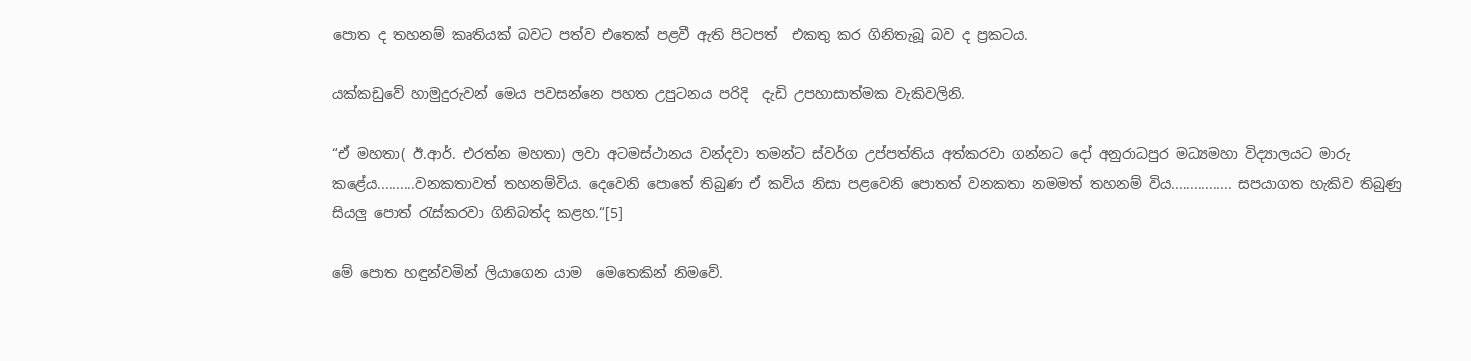පොත ද තහනම් කෘතියක් බවට පත්ව එතෙක් පළවී ඇති පිටපත්  එකතු කර ගිනිතැබූ බව ද ප්‍රකටය.

යක්කඩුවේ හාමුදුරුවන් මෙය පවසන්නෙ පහත උපුටනය පරිදි  දැඩි උපහාසාත්මක වැකිවලිනි.

“ඒ මහතා( ඊ.ආර්. එරත්න මහතා) ලවා අටමස්ථානය වන්දවා තමන්ට ස්වර්ග උප්පත්තිය අත්කරවා ගන්නට දෝ අනුරාධපුර මධ්‍යමහා විද්‍යාලයට මාරු කළේය..........වනකතාවත් තහනම්විය. දෙවෙනි පොතේ තිබුණ ඒ කවිය නිසා පළවෙනි පොතත් වනකතා නමමත් තහනම් විය................ සපයාගත හැකිව තිබුණු සියලු පොත් රැස්කරවා ගිනිබත්ද කළහ.“[5]

මේ පොත හඳුන්වමින් ලියාගෙන යාම  මෙතෙකින් නිමවේ.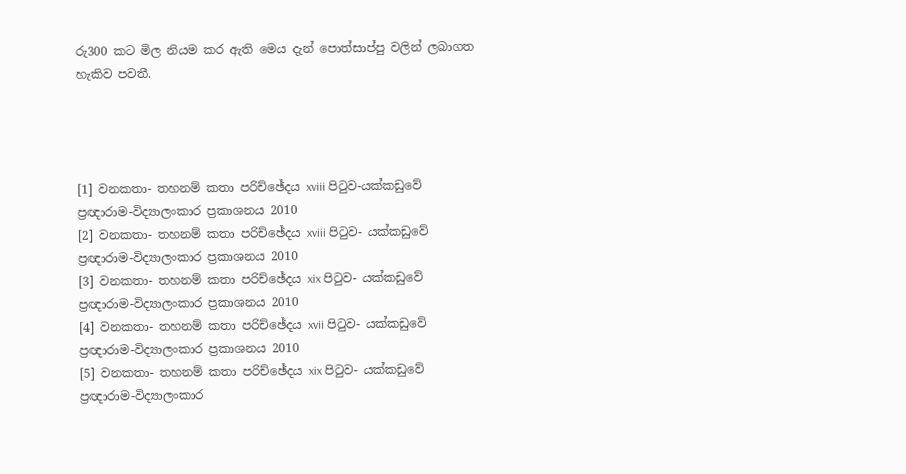රු300 කට මිල නියම කර ඇති මෙය දැන් පොත්සාප්පු වලින් ලබාගත හැකිව පවතී.




[1] වනකතා- තහනම් කතා පරිච්ඡේදය xviii පිටුව-යක්කඩුවේ ප්‍රඥාරාම-විද්‍යාලංකාර ප්‍රකාශනය 2010
[2] වනකතා- තහනම් කතා පරිච්ඡේදය xviii පිටුව- යක්කඩුවේ ප්‍රඥාරාම-විද්‍යාලංකාර ප්‍රකාශනය 2010
[3] වනකතා- තහනම් කතා පරිච්ඡේදය xix පිටුව- යක්කඩුවේ ප්‍රඥාරාම-විද්‍යාලංකාර ප්‍රකාශනය 2010
[4] වනකතා- තහනම් කතා පරිච්ඡේදය xvii පිටුව- යක්කඩුවේ ප්‍රඥාරාම-විද්‍යාලංකාර ප්‍රකාශනය 2010
[5] වනකතා- තහනම් කතා පරිච්ඡේදය xix පිටුව- යක්කඩුවේ ප්‍රඥාරාම-විද්‍යාලංකාර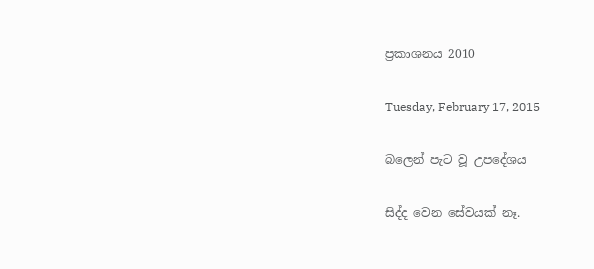ප්‍රකාශනය 2010

Tuesday, February 17, 2015

බලෙන් පැට වූ උපදේශය

සිද්ද වෙන සේවයක් නෑ.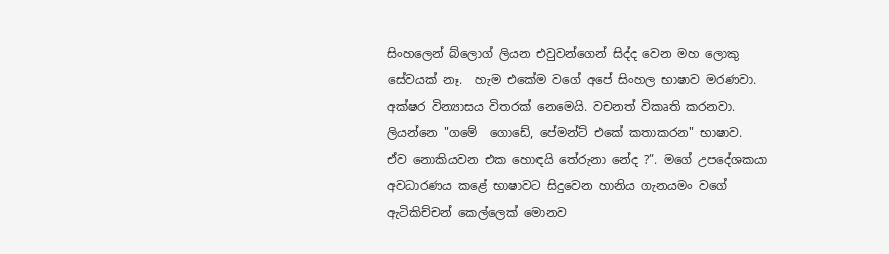සිංහලෙන් බ්ලොග් ලියන එවුවන්ගෙන් සිද්ද වෙන මහ ලොකු සේවයක් නෑ.  හැම එකේම ව‍ගේ අපේ සිංහල භාෂාව මරණවා. අක්ෂර වින්‍යාසය විතරක් නෙමෙයි. වචනත් විකෘති කරනවා. ලියන්නෙ "ගමේ ‍ ගොඩේ, පේමන්ට් එකේ කතාකරන" භාෂාව.   ඒව නොකියවන එක හොඳයි තේරුනා නේද ?”. මගේ උපදේශකයා  අවධාරණය කළේ භාෂාවට සිදුවෙන හානිය ගැනයමං වගේ ඇටිකිච්චන් කෙල්ලෙක් මොනව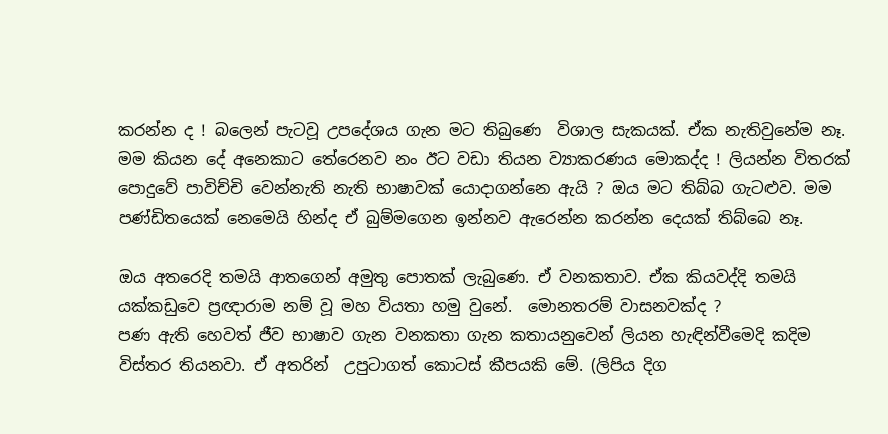කරන්න ද ! බලෙන් පැටවූ උපදේශය ගැන මට තිබු‍ණෙ  විශාල සැකයක්. ඒක නැතිවුනේම නෑ.
මම කියන දේ අනෙකාට තේරෙනව නං ඊට වඩා තියන ව්‍යාකරණය මොකද්ද ! ලියන්න විතරක් පොදුවේ පාවිච්චි වෙන්නැති නැති භාෂාවක් යොදාගන්නෙ ඇයි ? ඔය මට තිබ්බ ගැටළුව. මම පණ්ඩිතයෙක් නෙමෙයි හින්ද ඒ බුම්මගෙන ඉන්නව ඇරෙන්න කරන්න දෙයක් තිබ්බෙ නෑ.

ඔය අතරෙදි තමයි ආතගෙන් අමුතු පොතක් ලැබුණෙ. ඒ වනකතාව. ඒක කියවද්දි තමයි  යක්කඩුවෙ ප්‍රඥාරාම නම් වූ මහ වියතා හමු වුනේ.  මොනතරම් වාසනවක්ද ?
පණ ඇති හෙවත් ජීව භාෂාව ගැන වනකතා ගැන කතායනුවෙන් ලියන හැඳින්වීමෙදි කදිම විස්තර තියනවා. ඒ අතරින්  උපුටාගත් කොටස් කීපයකි මේ. (ලිපිය දිග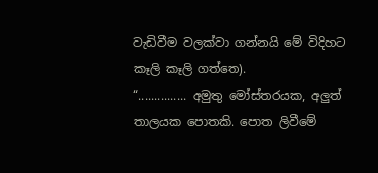වැඩිවීම වලක්වා ගන්නයි මේ විදිහට කෑලි කෑලි ගත්තෙ).
“............... අමුතු මෝස්තරයක, අලුත් තාලයක පොතකි. පොත ලිවීමේ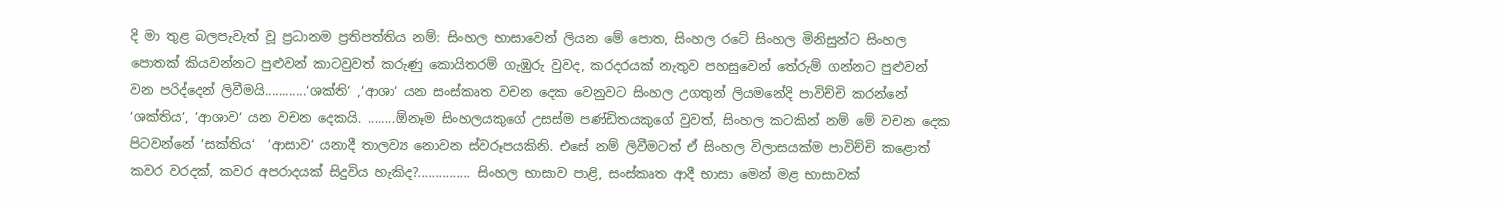දි මා තුළ බලපැවැත් වූ ප්‍රධානම ප්‍රතිපත්තිය නම්: සිංහල භාසාවෙන් ලියන මේ පොත, සිංහල රටේ සිංහල මිනිසුන්ට සිංහල පොතක් කියවන්නට පුළුවන් කාටවුවත් කරුණු කොයිතරම් ගැඹුරු වුවද, කරදරයක් නැතුව පහසුවෙන් තේරුම් ගන්නට පුළුවන් වන පරිද්දෙන් ලිවීමයි............‘ශක්ති‘ ,‘ආශා‘ යන සංස්කෘත වචන දෙක වෙනුවට සිංහල උගතුන් ලියමනේදි පාවිච්චි කරන්නේ ‘ශක්තිය‘, ‘ආශාව‘ යන වචන දෙකයි. ........ඕනෑම සිංහලයකුගේ උසස්ම පණ්ඩිතයකුගේ වුවත්, සිංහල කටකින් නම් මේ වචන දෙක පිටවන්නේ ‘සක්තිය‘  ‘ආසාව‘ යනාදී තාලව්‍ය නොවන ස්වරූපයකිනි. එසේ නම් ලිවීමටත් ඒ සිංහල විලාසයක්ම පාවිච්චි කළොත් කවර වරදක්, කවර අපරාදයක් සිදුවිය හැකිද?............... සිංහල භාසාව පාළි, සංස්කෘත ආදී භාසා මෙන් මළ භාසාවක්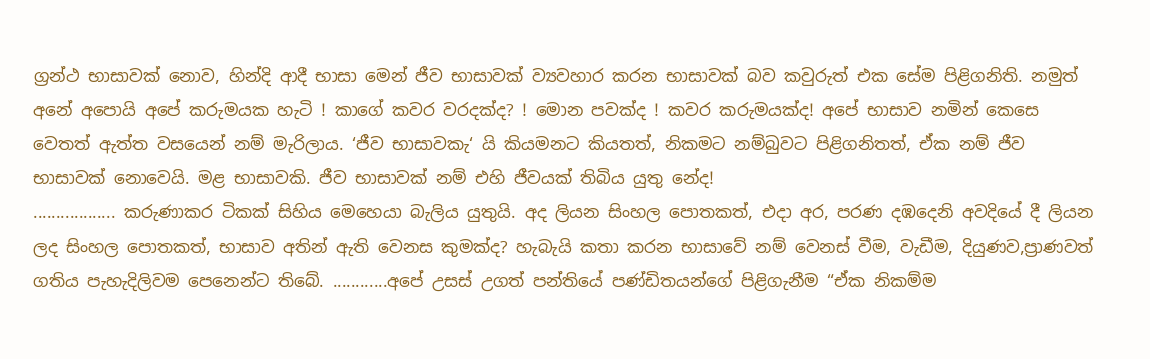ග්‍රන්ථ භාසාවක් නොව, හින්දි ආදී භාසා මෙන් ජීව භාසාවක් ව්‍යවහාර කරන භාසාවක් බව කවුරුත් එක සේම පිළිගනිති. නමුත් අනේ අපොයි අපේ කරුමයක හැටි ! කාගේ කවර වරදක්ද? ! මොන පවක්ද ! කවර කරුමයක්ද! අපේ භාසාව නමින් කෙසෙ වෙතත් ඇත්ත වසයෙන් නම් මැරිලාය. ‘ජීව භාසාවකැ‘ යි කියමනට කියතත්, නිකමට නම්බුවට පිළිගනිතත්, ඒක නම් ජීව භාසාවක් නොවෙයි. මළ භාසාවකි. ජීව භාසාවක් නම් එහි ජීවයක් තිබිය යුතු නේද!
.................. කරුණාකර ටිකක් සිහිය මෙහෙයා බැලිය යුතුයි. අද ලියන සිංහල පොතකත්, එදා අර, පරණ දඹදෙනි අවදියේ දී ලියන ලද සිංහල පොතකත්, භාසාව අතින් ඇති වෙනස කුමක්ද? හැබැයි කතා කරන භාසාවේ නම් වෙනස් වීම, වැඩීම, දියුණව,ප්‍රාණවත් ගතිය පැහැදිලිවම පෙනෙන්ට තිබේ. ............අපේ උසස් උගත් පන්තියේ පණ්ඩිතයන්ගේ පිළිගැනීම “ඒක නිකම්ම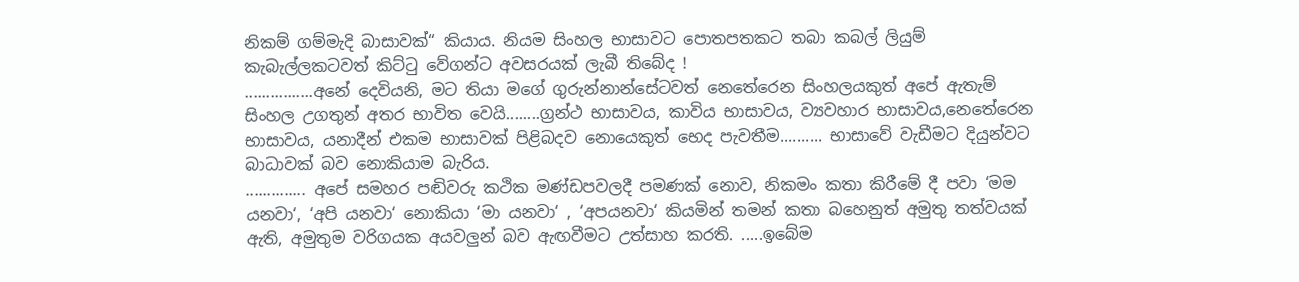නිකම් ගම්මැදි බාසාවක්“ කියාය. නියම සිංහල භාසාවට පොතපතකට තබා කබල් ලියුම් කැබැල්ලකටවත් කිට්ටු වේගන්ට අවසරයක් ලැබී තිබේද !
................අනේ දෙවියනි, මට තියා මගේ ගුරුන්නාන්සේටවත් නෙතේරෙන සිංහලයකුත් අපේ ඇතැම් සිංහල උගතුන් අතර භාවිත වෙයි........ග්‍රන්ථ භාසාවය, කාවිය භාසාවය, ව්‍යවහාර භාසාවය,නෙතේරෙන භාසාවය, යනාදීන් එකම භාසාවක් පිළිබදව නොයෙකුත් භෙද පැවතීම.......... භාසාවේ වැඩීමට දියුන්වට බාධාවක් බව නොකියාම බැරිය.
.............. අපේ සමහර පඬිවරු කථික මණ්ඩපවලදී පමණක් නොව, නිකමං කතා කිරීමේ දී පවා ‘මම යනවා‘, ‘අපි යනවා‘ නොකියා ‘මා යනවා‘ , ‘අපයනවා‘ කියමින් තමන් කතා බහෙනුත් අමුතු තත්වයක් ඇති, අමුතුම වරිගයක අයවලුන් බව ඇඟවීමට උත්සාහ කරති. .....ඉබේම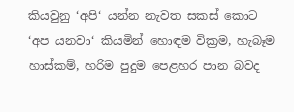කියවුනු ‘අපි‘ යන්න නැවත සකස් කොට ‘අප යනවා‘ කියමින් හොඳම වික්‍රම, හැබෑම හාස්කම්, හරිම පුදුම පෙළහර පාන බවද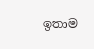ඉතාම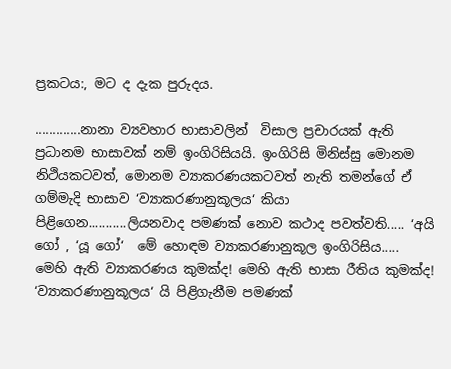ප්‍රකටය:, මට ද දැක පුරුදය.

.............නානා ව්‍යවහාර භාසාවලින්  විසාල ප්‍රචාරයක් ඇති ප්‍රධානම භාසාවක් නම් ඉංගිරිසියයි. ඉංගිරිසි මිනිස්සු මොනම නිථියකටවත්, මොනම ව්‍යාකරණයකටවත් නැති තමන්ගේ ඒ ගම්මැදි භාසාව ‘ව්‍යාකරණානුකූලය‘ කියා පිළිගෙන...........ලියනවාද පමණක් නොව කථාද පවත්වති..... ‘අයි ගෝ , ‘යූ ගෝ‘  මේ හොඳම ව්‍යාකරණානුකූල ඉංගිරිසිය..... මෙහි ඇති ව්‍යාකරණය කුමක්ද! මෙහි ඇති භාසා රීතිය කුමක්ද! ‘ව්‍යාකරණානුකූලය‘ යි පිළිගැනීම පමණක්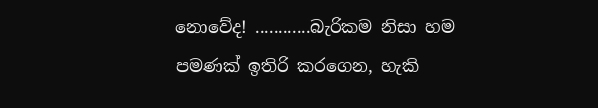නොවේද! ............බැරිකම නිසා හම පමණක් ඉතිරි කරගෙන, හැකි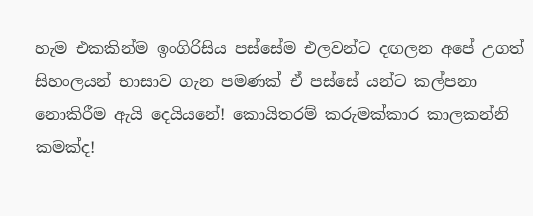හැම එකකින්ම ඉංගිරිසිය පස්සේම එලවන්ට දඟලන අපේ උගත් සිහංලයන් භාසාව ගැන පමණක් ඒ පස්සේ යන්ට කල්පනා නොකිරීම ඇයි දෙයියනේ! කොයිතරම් කරුමක්කාර කාලකන්නි කමක්ද!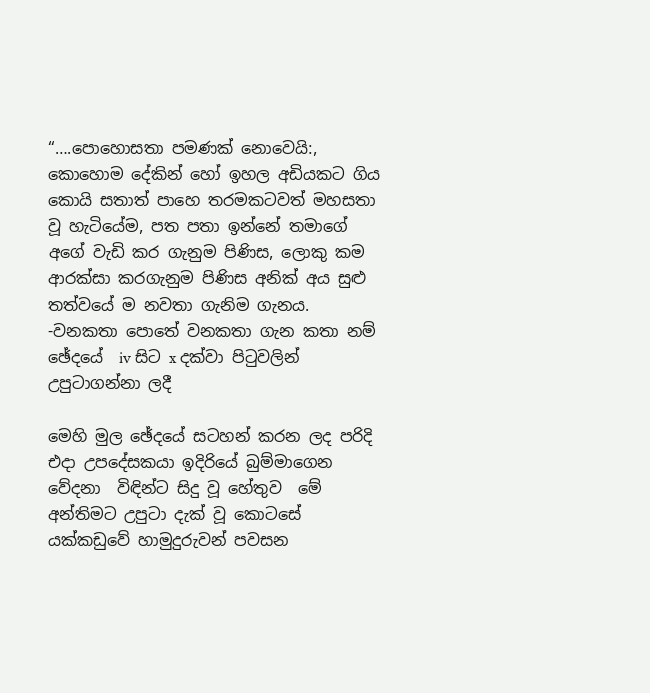“….පොහොසතා පමණක් නොවෙයි:, කොහොම දේකින් හෝ ඉහල අඩියකට ගිය කොයි සතාත් පාහෙ තරමකටවත් මහසතා වූ හැටියේම, පත පතා ඉන්නේ තමාගේ අගේ වැඩි කර ගැනුම පිණිස, ලොකු කම ආරක්සා කරගැනුම පිණිස අනික් අය සුළු තත්වයේ ම නවතා ගැනිම ගැනය.
-වනකතා පොතේ වනකතා ගැන කතා නම් ඡේදයේ  iv සිට x දක්වා පිටුවලින් උපුටාගන්නා ලදී

මෙහි මුල ඡේදයේ සටහන් කරන ලද පරිදි  එදා උපදේසකයා ඉදිරියේ බුම්මාගෙන වේදනා  විඳින්ට සිදු වූ හේතුව  මේ අන්තිමට උපුටා දැක් වූ කොටසේ යක්කඩුවේ හාමුදුරුවන් පවසන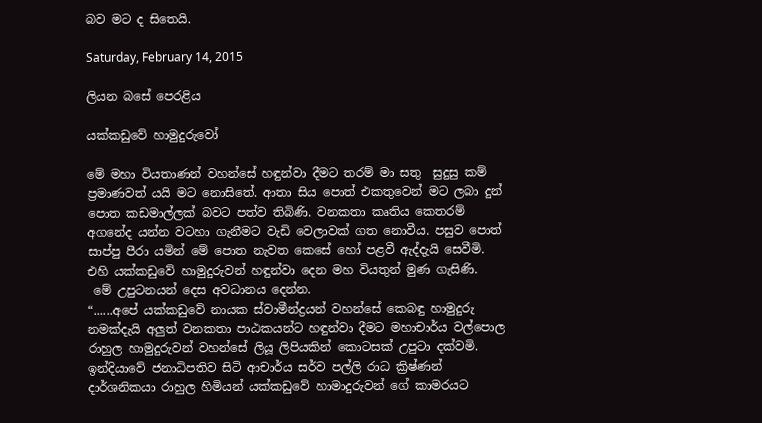බව මට ද සිතෙයි.

Saturday, February 14, 2015

ලියන බසේ පෙරළිය

යක්කඩුවේ හාමුදුරුවෝ

මේ මහා වියතාණන් වහන්සේ හඳුන්වා දීමට තරම් මා සතු  සුදුසු කම් ප්‍රමාණවත් යයි මට නොසිතේ. ආතා සිය පොත් එකතුවෙන් මට ලබා දුන්  පොත කඩමාල්ලක් බවට පත්ව තිබිණි. වනකතා කෘතිය කෙතරම් අගනේද යන්න වටහා ගැනීමට වැඩි වෙලාවක් ගත නොවීය. පසුව පොත්
සාප්පු පීරා යමින් මේ පොත නැවත කෙසේ හෝ පළවී ඇද්දැයි සෙවීමි.
එහි යක්කඩුවේ හාමුදුරුවන් හඳුන්වා දෙන මහ වියතුන් මුණ ගැසිණි.
 මේ උපුටනයන් දෙස අවධානය දෙන්න.
“......අපේ යක්කඩුවේ නායක ස්වාමීන්ද්‍රයන් වහන්සේ කෙබඳු හාමුදුරු නමක්දැයි අලුත් වනකතා පාඨකයන්ට හඳුන්වා දීමට මහාචාර්ය වල්පොල රාහුල හාමුදුරුවන් වහන්සේ ලියූ ලිපියකින් කොටසක් උපුටා දක්වමි.
ඉන්දියාවේ ජනාධිපතිව සිටි ආචාර්ය සර්ව පල්ලි රාධ ක්‍රිෂ්ණන් දාර්ශනිකයා රාහුල හිමියන් යක්කඩුවේ හාමාදුරුවන් ගේ කාමරයට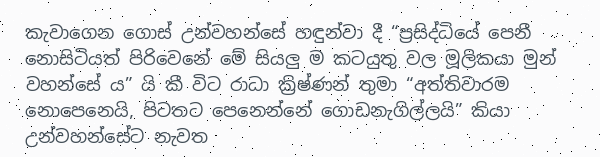කැවාගෙන ගොස් උන්වහන්සේ හඳුන්වා දී “ප්‍රසිද්ධියේ පෙනී නොසිටියත් පිරිවෙනේ මේ සියලු ම කටයුතු වල මූලිකයා මුන් වහන්සේ ය” යි කී විට රාධා ක්‍රිෂ්ණන් තුමා “අත්තිවාරම නොපෙනෙයි, පිටතට පෙනෙන්නේ ගොඩනැගිල්ලයි” කියා උන්වහන්සේට නැවත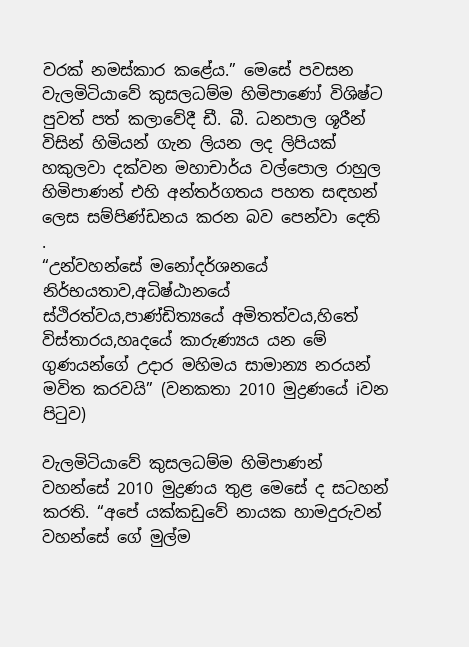වරක් නමස්කාර කළේය.” මෙසේ පවසන වැලමිටියාවේ කුසලධම්ම හිමිපාණෝ විශිෂ්ට පුවත් පත් කලාවේදී ඩී. බී. ධනපාල ශූරීන් විසින් හිමියන් ගැන ලියන ලද ලිපියක් හකුලවා දක්වන මහාචාර්ය වල්පොල රාහුල හිමිපාණන් එහි අන්තර්ගතය පහත සඳහන් ලෙස සම්පිණ්ඩනය කරන බව පෙන්වා දෙති  .
“උන්වහන්සේ මනෝදර්ශනයේ නිර්භයතාව,අධිෂ්ඨානයේ ස්ථිරත්වය,පාණ්ඩිත්‍යයේ අමිතත්වය,හිතේ විස්තාරය,හෘදයේ කාරුණ්‍යය යන මේ ගුණයන්ගේ උදාර මහිමය සාමාන්‍ය නරයන් මවිත කරවයි” (වනකතා 2010 මුද්‍රණයේ iවන පිටුව)

වැලමිටියාවේ කුසලධම්ම හිමිපාණන් වහන්සේ 2010 මුද්‍රණය තුළ මෙසේ ද සටහන් කරති. “අපේ යක්කඩුවේ නායක හාමදුරුවන් වහන්සේ ගේ මුල්ම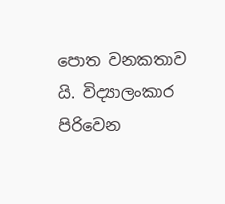පොත වනකතාව යි. විද්‍යාලංකාර පිරිවෙන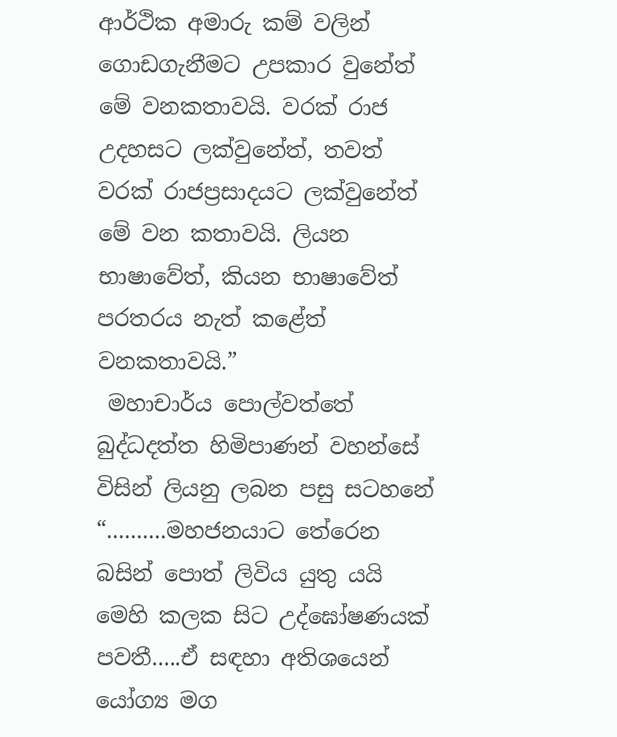ආර්ථික අමාරු කම් වලින් ගොඩගැනීමට උපකාර වුනේත් මේ වනකතාවයි. වරක් රාජ උදහසට ලක්වුනේත්, තවත් වරක් රාජප්‍රසාදයට ලක්වුනේත් මේ වන කතාවයි. ලියන භාෂාවේත්, කියන භාෂාවේත් පරතරය නැත් කළේත් වනකතාවයි.”
 මහාචාර්ය පොල්වත්තේ බුද්ධදත්ත හිමිපාණන් වහන්සේ විසින් ලියනු ලබන පසු සටහනේ “..........මහජනයාට තේරෙන බසින් පොත් ලිවිය යුතු යයි මෙහි කලක සිට උද්ඝෝෂණයක් පවතී.....ඒ සඳහා අතිශයෙන් යෝග්‍ය මග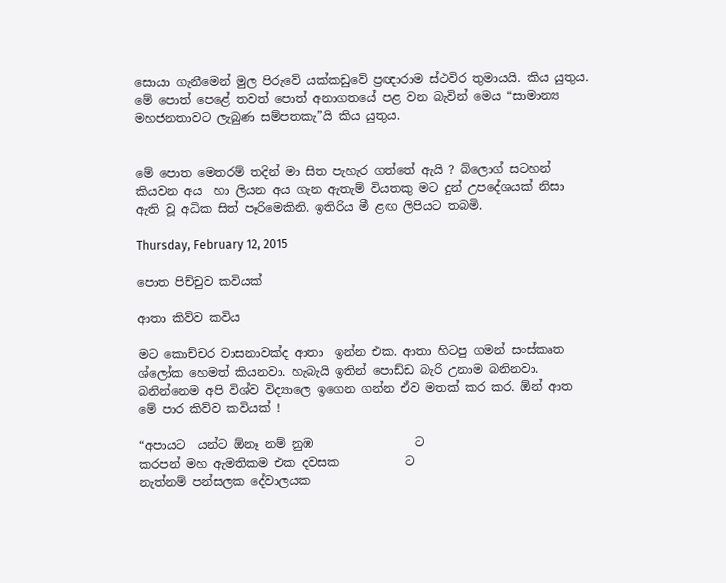සොයා ගැනීමෙන් මුල පිරුවේ යක්කඩුවේ ප්‍රඥාරාම ස්ථවිර තුමායයි. කිය යුතුය. මේ පොත් පෙළේ තවත් පොත් අනාගතයේ පළ වන බැවින් මෙය “සාමාන්‍ය මහජනතාවට ලැබුණ සම්පතකැ”යි කිය යුතුය.


මේ පොත මෙතරම් තදින් මා සිත පැහැර ගත්තේ ඇයි ? බ්ලොග් සටහන් කියවන අය  හා ලියන අය ගැන ඇතැම් වියතකු මට දුන් උපදේශයක් නිසා ඇති වූ අධික සිත් පෑරිමෙකිනි. ඉතිරිය මී ළඟ ලිපියට තබමි.

Thursday, February 12, 2015

පොත පිච්චුව කවියක්

ආතා ‍කිව්ව කවිය

මට කොච්චර වාසනාවක්ද ආතා  ඉන්න එක. ආතා හිටපු ගමන් සංස්කෘත ශ්ලෝක හෙමත් කියනවා. හැබැයි ඉතින් පොඩ්ඩ බැරි උනාම බනිනවා. බනින්නෙම අපි විශ්ව විද්‍යාලෙ ඉගෙන ගන්න ඒව මතක් කර කර. ඕන් ආත මේ පාර කිව්ව කවියක් !

“අපායට  යන්ට ඕනෑ නම් නුඹ                 ට
කරපන් මහ ඇමතිකම එක දවසක           ට
නැත්නම් පන්සලක දේවාලයක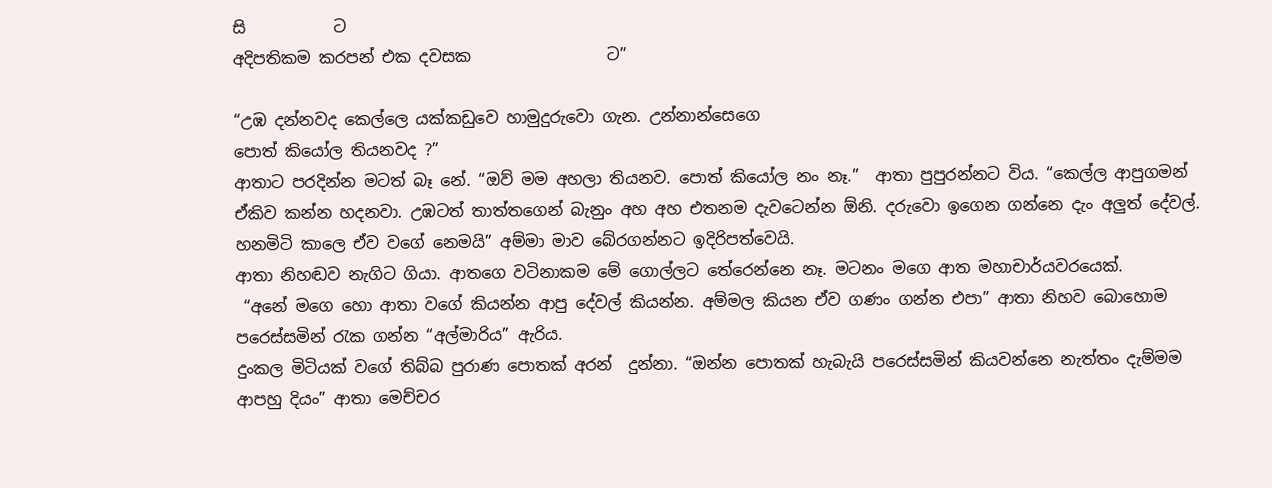සි           ට
අදිපතිකම කරපන් එක දවසක                 ට”

“උඹ දන්නවද කෙල්ලෙ යක්කඩුවෙ හාමුදුරුවො ගැන. උන්නාන්සෙගෙ
පොත් කියෝල තියනවද ?”
ආතාට පරදින්න මටත් බෑ නේ. “ඔව් මම අහලා තියනව. පොත් කියෝල නං නෑ.”  ආතා පුපුරන්නට විය. “කෙල්ල ආපුගමන් ඒකිව කන්න හදනවා. උඹටත් තාත්තගෙන් බැනුං අහ අහ එතනම දැවටෙන්න ඕනි. දරුවො ඉගෙන ගන්නෙ දැං අලුත් දේවල්. හනමිටි කාලෙ ඒව වගේ නෙමයි” අම්මා මාව බේරගන්නට ඉදිරිපත්වෙයි.
ආතා නිහඬව නැගිට ගියා. ආතගෙ වටිනාකම මේ ගොල්ලට තේරෙන්නෙ නෑ. මටනං මගෙ ආත මහාචාර්යවරයෙක්.
 “අනේ මගෙ හො ආතා වගේ කියන්න ආපු දේවල් කියන්න. අම්මල කියන ඒව ගණං ගන්න එපා” ආතා නිහව බොහොම පරෙස්සමින් රැක ගන්න “අල්මාරිය” ඇරිය.
දුංකල මිටියක් වගේ තිබ්බ පුරාණ පොතක් අරන්  දුන්නා. “ඔන්න පොතක් හැබැයි පරෙස්සමින් කියවන්නෙ නැත්තං දැම්මම ආපහු දියං” ආතා මෙච්චර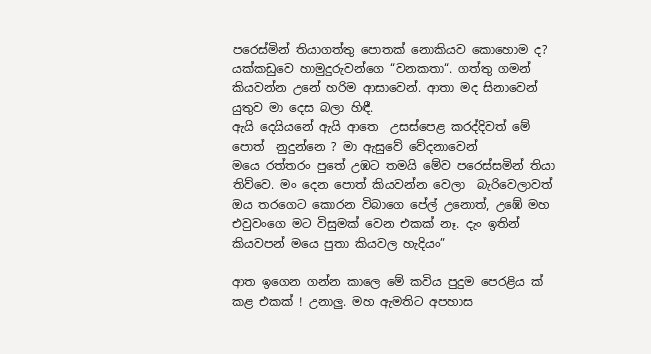පරෙස්මින් තියාගත්තු පොතක් නොකියව කොහොම ද? යක්කඩු‍වෙ හාමුදුරුවන්ගෙ “වනකතා“. ගත්තු ගමන් කියවන්න උනේ හරිම ආසාවෙන්. ආතා මද සිනාවෙන් යුතුව මා දෙස බලා හිඳී.
ඇයි දෙයියනේ ඇයි ආතෙ  උසස්පෙළ කරද්දිවත් මේ පොත්  නුදුන්නෙ ? මා ඇසුවේ වේදනාවෙන්
මයෙ රත්තරං පුතේ උඹට තමයි මේව පරෙස්සමින් තියා තිව්වෙ. මං දෙන පොත් කියවන්න වෙලා  බැරිවෙලාවත්  ඔය තරගෙට කොරන විබාගෙ පේල් උනොත්, උඹේ මහ එවුවංගෙ මට විසුමක් වෙන එකක් නෑ. දැං ඉතින් කියවපන් මයෙ පුතා කියවල හැදියං”

ආත ඉගෙන ගන්න කාලෙ මේ කවිය පුදුම පෙරළිය ක් කළ එකක් ! උනාලු. මහ ඇමතිට අපහාස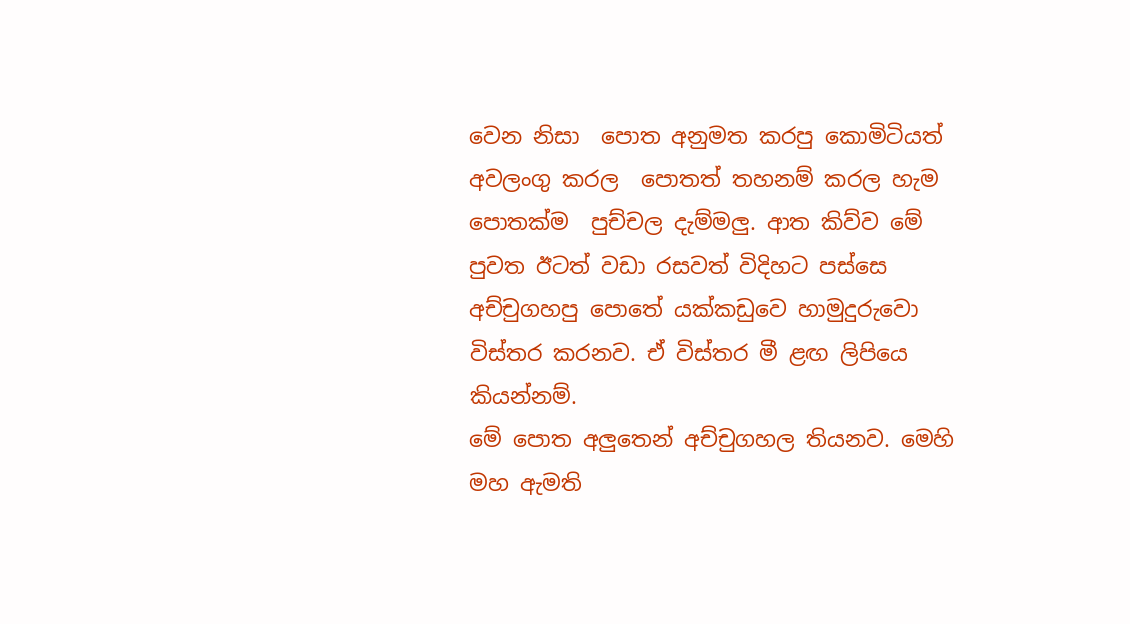වෙන නිසා  පොත අනුමත කරපු කොමිටියත් අවලංගු කරල  පොතත් තහනම් කරල හැම පොතක්ම  පුච්චල දැම්මලු. ආත කිව්ව මේ පුවත ඊටත් වඩා රසවත් විදිහට පස්සෙ අච්චුගහපු පොතේ යක්කඩුවෙ හාමුදුරුවො විස්තර කරනව. ඒ විස්තර මී ළඟ ලිපියෙ කියන්නම්.
මේ පොත අලුතෙන් අච්චුගහල තියනව. මෙහි මහ ඇමති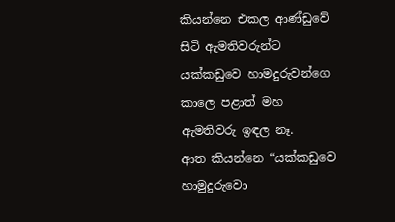කියන්නෙ එකල ආණ්ඩුවේ සිටි ඇමතිවරුන්ට යක්කඩුවෙ හාමදුරුවන්ගෙ කාලෙ පළාත් මහ ඇමතිවරු ඉඳල නෑ.
ආත කියන්නෙ “යක්කඩුවෙ හාමුදුරුවො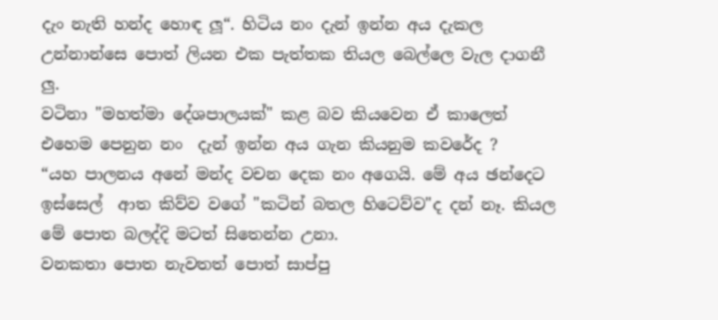දැං නැති හන්ද හොඳ ලූ“. හිටිය නං දැන් ඉන්න අය දැකල උන්නාන්සෙ පොත් ලියන එක පැත්තක තියල බෙල්ලෙ වැල දාගනී ලු.
වටිනා "මහත්මා දේශපාලයක්" කළ බව කියවෙන ඒ කාලෙත්  එහෙම පෙනුන නං  දැන් ඉන්න අය ගැන කියනුම කවරේද ?
“යහ පාලනය අනේ මන්ද වචන දෙක නං අගෙයි. මේ අය ඡන්දෙට ඉස්සෙල්  ආත කිව්ව වගේ "කටින් බතල හිටෙව්ව"ද දන් නෑ. කියල මේ පොත බලද්දි මටත් සිතෙන්න උනා.
වනකතා පොත නැවතත් පොත් සාප්පු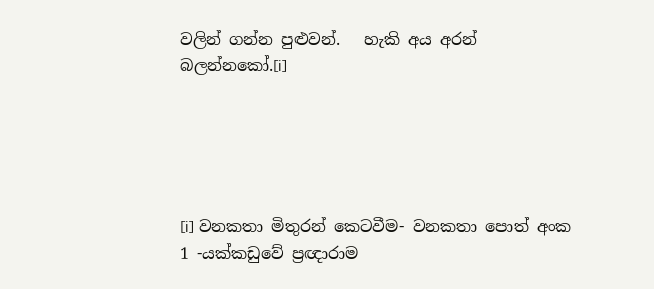වලින් ගන්න පුළුවන්.   හැකි අය අරන් බලන්නකෝ.[i]





[i] වනකතා මිතුරන් කෙටවීම- වනකතා පොත් අංක 1 -යක්කඩුවේ ප්‍රඥාරාම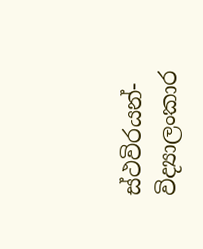ස්ථවිරයන්-විද්‍යාලංකාර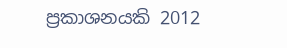ප්‍රකාශනයකි 2012